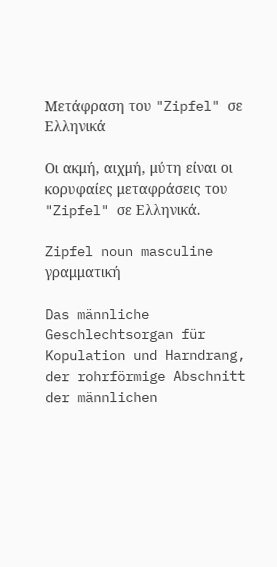Μετάφραση του "Zipfel" σε Ελληνικά

Οι ακμή, αιχμή, μύτη είναι οι κορυφαίες μεταφράσεις του "Zipfel" σε Ελληνικά.

Zipfel noun masculine γραμματική

Das männliche Geschlechtsorgan für Kopulation und Harndrang, der rohrförmige Abschnitt der männlichen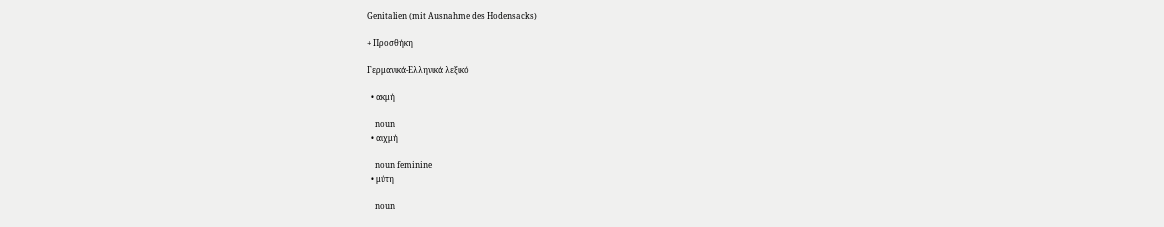Genitalien (mit Ausnahme des Hodensacks)

+ Προσθήκη

Γερμανικά-Ελληνικά λεξικό

  • ακμή

    noun
  • αιχμή

    noun feminine
  • μύτη

    noun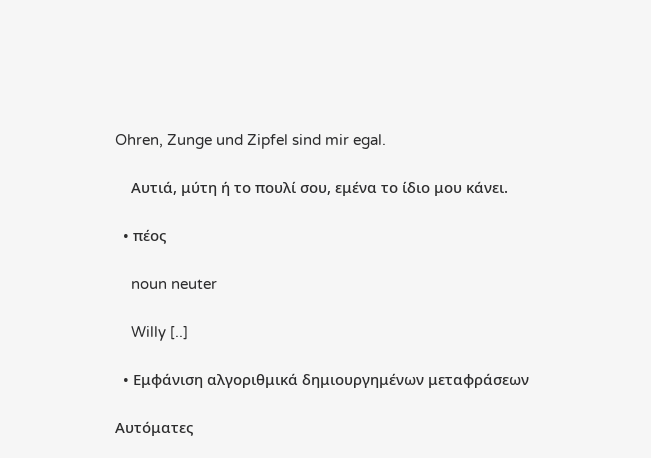Ohren, Zunge und Zipfel sind mir egal.

    Αυτιά, μύτη ή το πουλί σου, εμένα το ίδιο μου κάνει.

  • πέος

    noun neuter

    Willy [..]

  • Εμφάνιση αλγοριθμικά δημιουργημένων μεταφράσεων

Αυτόματες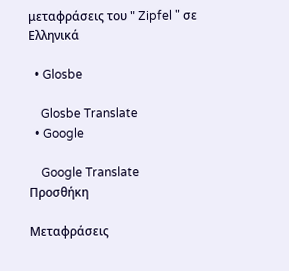μεταφράσεις του " Zipfel " σε Ελληνικά

  • Glosbe

    Glosbe Translate
  • Google

    Google Translate
Προσθήκη

Μεταφράσεις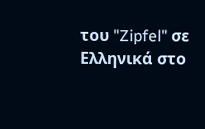του "Zipfel" σε Ελληνικά στο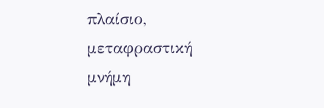πλαίσιο, μεταφραστική μνήμη